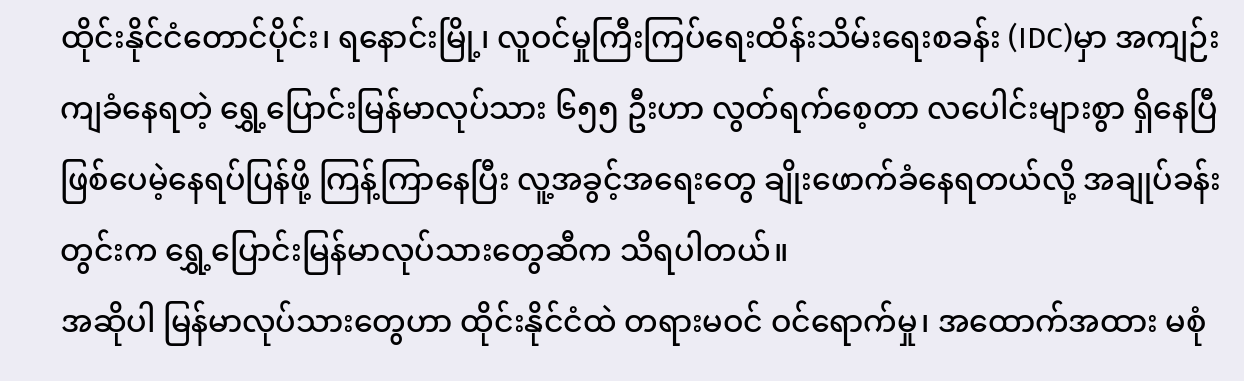ထိုင်းနိုင်ငံတောင်ပိုင်း၊ ရနောင်းမြို့၊ လူဝင်မှုကြီးကြပ်ရေးထိန်းသိမ်းရေးစခန်း (IDC)မှာ အကျဉ်းကျခံနေရတဲ့ ရွှေ့ပြောင်းမြန်မာလုပ်သား ၆၅၅ ဦးဟာ လွတ်ရက်စေ့တာ လပေါင်းများစွာ ရှိနေပြီဖြစ်ပေမဲ့နေရပ်ပြန်ဖို့ ကြန့်ကြာနေပြီး လူ့အခွင့်အရေးတွေ ချိုးဖောက်ခံနေရတယ်လို့ အချုပ်ခန်းတွင်းက ရွှေ့ပြောင်းမြန်မာလုပ်သားတွေဆီက သိရပါတယ်။
အဆိုပါ မြန်မာလုပ်သားတွေဟာ ထိုင်းနိုင်ငံထဲ တရားမဝင် ဝင်ရောက်မှု၊ အထောက်အထား မစုံ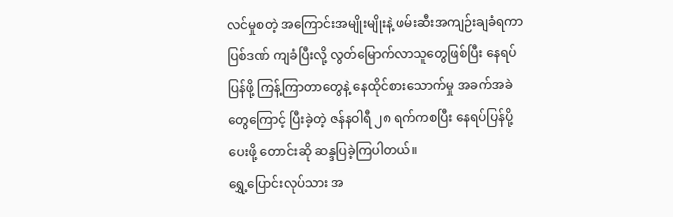လင်မှုစတဲ့ အကြောင်းအမျိုးမျိုးနဲ့ ဖမ်းဆီးအကျဉ်းချခံရကာ ပြစ်ဒဏ် ကျခံပြီးလို့ လွတ်မြောက်လာသူတွေဖြစ်ပြီး နေရပ်ပြန်ဖို့ ကြန့်ကြာတာတွေနဲ့ နေထိုင်စားသောက်မှု အခက်အခဲတွေကြောင့် ပြီးခဲ့တဲ့ ဇန်နဝါရီ ၂၈ ရက်ကစပြီး နေရပ်ပြန်ပို့ပေးဖို့ တောင်းဆို ဆန္ဒပြခဲ့ကြပါတယ်။
ရွှေ့ပြောင်းလုပ်သား အ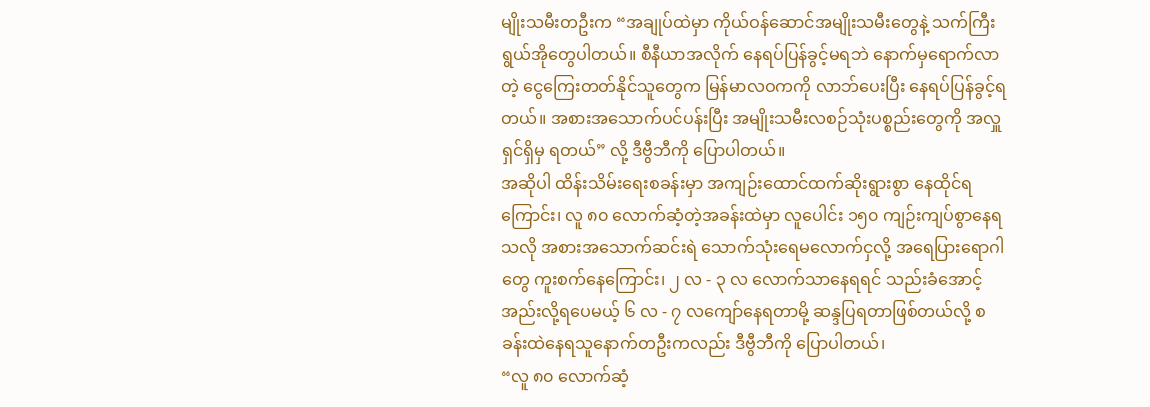မျိုးသမီးတဦးက “အချုပ်ထဲမှာ ကိုယ်ဝန်ဆောင်အမျိုးသမီးတွေနဲ့ သက်ကြီးရွယ်အိုတွေပါတယ်။ စီနီယာအလိုက် နေရပ်ပြန်ခွင့်မရဘဲ နောက်မှရောက်လာတဲ့ ငွေကြေးတတ်နိုင်သူတွေက မြန်မာလဝကကို လာဘ်ပေးပြီး နေရပ်ပြန်ခွင့်ရတယ်။ အစားအသောက်ပင်ပန်းပြီး အမျိုးသမီးလစဉ်သုံးပစ္စည်းတွေကို အလှူရှင်ရှိမှ ရတယ်” လို့ ဒီဗွီဘီကို ပြောပါတယ်။
အဆိုပါ ထိန်းသိမ်းရေးစခန်းမှာ အကျဉ်းထောင်ထက်ဆိုးရွားစွာ နေထိုင်ရကြောင်း၊ လူ ၈၀ လောက်ဆံ့တဲ့အခန်းထဲမှာ လူပေါင်း ၁၅၀ ကျဉ်းကျပ်စွာနေရသလို အစားအသောက်ဆင်းရဲ သောက်သုံးရေမလောက်ငှလို့ အရေပြားရောဂါတွေ ကူးစက်နေကြောင်း၊ ၂ လ - ၃ လ လောက်သာနေရရင် သည်းခံအောင့်အည်းလို့ရပေမယ့် ၆ လ - ၇ လကျော်နေရတာမို့ ဆန္ဒပြရတာဖြစ်တယ်လို့ စခန်းထဲနေရသူနောက်တဦးကလည်း ဒီဗွီဘီကို ပြောပါတယ်၊
“လူ ၈၀ လောက်ဆံ့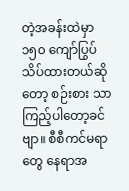တဲ့အခန်းထဲမှာ ၁၅၀ ကျော်ပြွပ်သိပ်ထားတယ်ဆိုတော့ စဉ်းစား သာကြည့်ပါတော့ခင်ဗျာ။ စီစီကင်မရာတွေ နေရာအ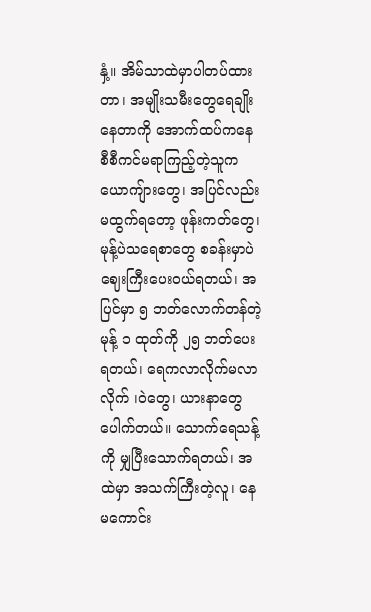နှံ့။ အိမ်သာထဲမှာပါတပ်ထားတာ၊ အမျိုးသမီးတွေရေချိုးနေတာကို အောက်ထပ်ကနေ စီစီကင်မရာကြည့်တဲ့သူက ယောကျ်ားတွေ၊ အပြင်လည်းမထွက်ရတော့ ဖုန်းကတ်တွေ၊ မုန့်ပဲသရေစာတွေ စခန်းမှာပဲ ဈေးကြီးပေးဝယ်ရတယ်၊ အပြင်မှာ ၅ ဘတ်လောက်တန်တဲ့ မုန့် ၁ ထုတ်ကို ၂၅ ဘတ်ပေးရတယ်၊ ရေကလာလိုက်မလာလိုက် ၊ဝဲတွေ၊ ယားနာတွေပေါက်တယ်။ သောက်ရေသန့်ကို မျှပြီးသောက်ရတယ်၊ အထဲမှာ အသက်ကြီးတဲ့လူ၊ နေမကောင်း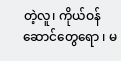တဲ့လူ၊ ကိုယ်ဝန်ဆောင်တွေရော ၊ မ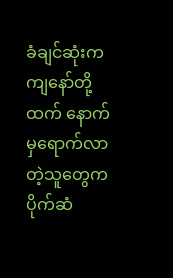ခံချင်ဆုံးက ကျနော်တို့ထက် နောက်မှရောက်လာတဲ့သူတွေက ပိုက်ဆံ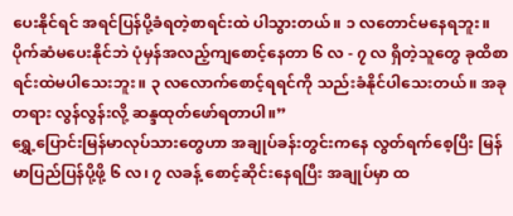ပေးနိုင်ရင် အရင်ပြန်ပို့ခံရတဲ့စာရင်းထဲ ပါသွားတယ်။ ၁ လတောင်မနေရဘူး။ ပိုက်ဆံမပေးနိုင်ဘဲ ပုံမှန်အလည့်ကျစောင့်နေတာ ၆ လ - ၇ လ ရှိတဲ့သူတွေ ခုထိစာရင်းထဲမပါသေးဘူး။ ၃ လလောက်စောင့်ရရင်ကို သည်းခံနိုင်ပါသေးတယ်။ အခုတရား လွန်လွန်းလို့ ဆန္ဒထုတ်ဖော်ရတာပါ။”
ရွှေ့ပြောင်းမြန်မာလုပ်သားတွေဟာ အချုပ်ခန်းတွင်းကနေ လွတ်ရက်စေ့ပြီး မြန်မာပြည်ပြန်ပို့ဖို့ ၆ လ၊ ၇ လခန့် စောင့်ဆိုင်းနေရပြီး အချုပ်မှာ ထ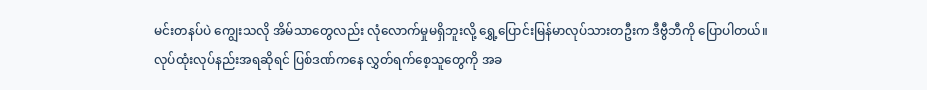မင်းတနပ်ပဲ ကျွေးသလို အိမ်သာတွေလည်း လုံလောက်မှုမရှိဘူးလို့ ရွှေ့ပြောင်းမြန်မာလုပ်သားတဦးက ဒီဗွီဘီကို ပြောပါတယ်။
လုပ်ထုံးလုပ်နည်းအရဆိုရင် ပြစ်ဒဏ်ကနေ လွှတ်ရက်စေ့သူတွေကို အခ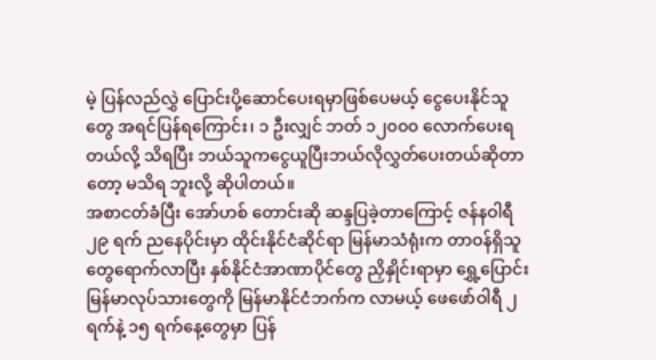မဲ့ ပြန်လည်လွှဲ ပြောင်းပို့ဆောင်ပေးရမှာဖြစ်ပေမယ့် ငွေပေးနိုင်သူတွေ အရင်ပြန်ရကြောင်း၊ ၁ ဦးလျှင် ဘတ် ၁၂၀၀၀ လောက်ပေးရတယ်လို့ သိရပြီး ဘယ်သူကငွေယူပြီးဘယ်လိုလွှတ်ပေးတယ်ဆိုတာတော့ မသိရ ဘူးလို့ ဆိုပါတယ်။
အစာငတ်ခံပြီး အော်ဟစ် တောင်းဆို ဆန္ဒပြခဲ့တာကြောင့် ဇန်နဝါရီ ၂၉ ရက် ညနေပိုင်းမှာ ထိုင်းနိုင်ငံဆိုင်ရာ မြန်မာသံရုံးက တာဝန်ရှိသူတွေရောက်လာပြီး နှစ်နိုင်ငံအာဏာပိုင်တွေ ညှိနှိုင်းရာမှာ ရွှေ့ပြောင်းမြန်မာလုပ်သားတွေကို မြန်မာနိုင်ငံဘက်က လာမယ့် ဖေဖော်ဝါရီ ၂ ရက်နဲ့ ၁၅ ရက်နေ့တွေမှာ ပြန်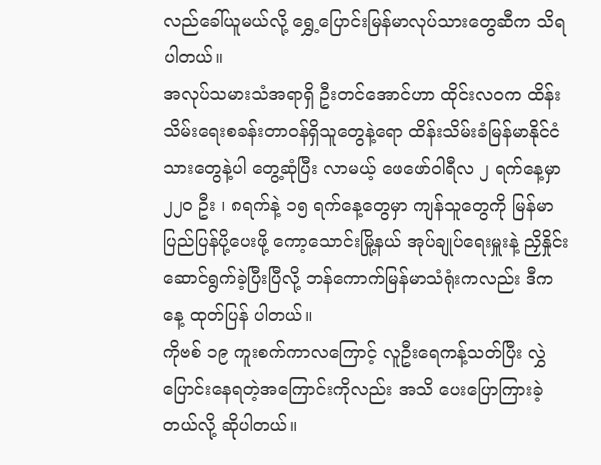လည်ခေါ်ယူမယ်လို့ ရွှေ့ပြောင်းမြန်မာလုပ်သားတွေဆီက သိရပါတယ်။
အလုပ်သမားသံအရာရှိ ဦးတင်အောင်ဟာ ထိုင်းလဝက ထိန်းသိမ်းရေးစခန်းတာဝန်ရှိသူတွေနဲ့ရော ထိန်းသိမ်းခံမြန်မာနိုင်ငံသားတွေနဲ့ပါ တွေ့ဆုံပြီး လာမယ့် ဖေဖော်ဝါရီလ ၂ ရက်နေ့မှာ ၂၂၀ ဦး ၊ ၈ရက်နဲ့ ၁၅ ရက်နေ့တွေမှာ ကျန်သူတွေကို မြန်မာပြည်ပြန်ပို့ပေးဖို့ ကော့သောင်းမြို့နယ် အုပ်ချုပ်ရေးမှူးနဲ့ ညှိနှိုင်းဆောင်ရွက်ခဲ့ပြီးပြီလို့ ဘန်ကောက်မြန်မာသံရုံးကလည်း ဒီကနေ့ ထုတ်ပြန် ပါတယ်။
ကိုဗစ် ၁၉ ကူးစက်ကာလကြောင့် လူဦးရေကန့်သတ်ပြီး လွှဲပြောင်းနေရတဲ့အကြောင်းကိုလည်း အသိ ပေးပြောကြားခဲ့တယ်လို့ ဆိုပါတယ်။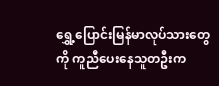ရွှေ့ပြောင်းမြန်မာလုပ်သားတွေကို ကူညီပေးနေသူတဦးက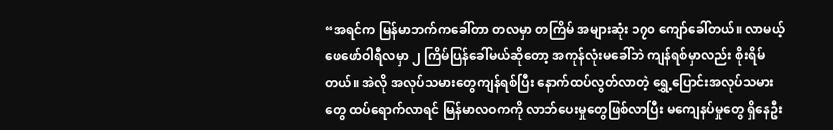“အရင်က မြန်မာဘက်ကခေါ်တာ တလမှာ တကြိမ် အများဆုံး ၁၇၀ ကျော်ခေါ်တယ်။ လာမယ့် ဖေဖော်ဝါရီလမှာ ၂ ကြိမ်ပြန်ခေါ်မယ်ဆိုတော့ အကုန်လုံးမခေါ်ဘဲ ကျန်ရစ်မှာလည်း စိုးရိမ်တယ်။ အဲလို အလုပ်သမားတွေကျန်ရစ်ပြီး နောက်ထပ်လွတ်လာတဲ့ ရွှေ့ပြောင်းအလုပ်သမားတွေ ထပ်ရောက်လာရင် မြန်မာလဝကကို လာဘ်ပေးမှုတွေဖြစ်လာပြီး မကျေနပ်မှုတွေ ရှိနေဦး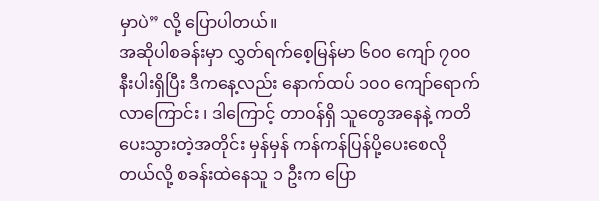မှာပဲ” လို့ ပြောပါတယ်။
အဆိုပါစခန်းမှာ လွှတ်ရက်စေ့မြန်မာ ၆၀၀ ကျော် ၇၀၀ နီးပါးရှိပြီး ဒီကနေ့လည်း နောက်ထပ် ၁၀၀ ကျော်ရောက်လာကြောင်း ၊ ဒါကြောင့် တာဝန်ရှိ သူတွေအနေနဲ့ ကတိပေးသွားတဲ့အတိုင်း မှန်မှန် ကန်ကန်ပြန်ပို့ပေးစေလိုတယ်လို့ စခန်းထဲနေသူ ၁ ဦးက ပြော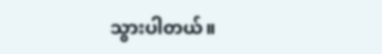သွားပါတယ်။